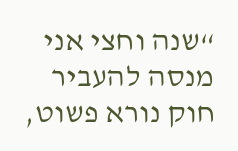“שנה וחצי אני מנסה להעביר חוק נורא פשוט,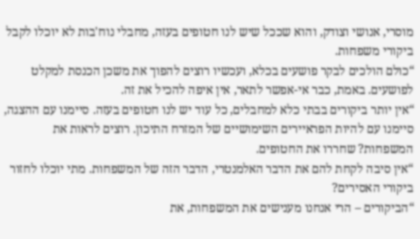מוסרי, אנושי וצודק, והוא שככל שיש לנו חטופים בעזה, מחבלי נוח'בות לא יוכלו לקבל ביקורי משפחות.
“כולם הולכים לבקר פושעים בכלא, ועכשיו רוצים להפוך את משכן הכנסת למקלט לפושעים. באמת, כבר אי-אפשר לתאר, אין איפה להכיל את זה.
“אין יותר ביקורים בבתי כלא למחבלים, כל עוד יש לנו חטופים בעזה. סיימנו עם ההצגה, סיימנו עם להיות הפראיירים השימושיים של המזרח התיכון. רוצים לראות את המשפחות? שחררו את החטופים.
“אין סיבה לקחת להם את הדבר האלמנטרי, הדבר הזה של המשפחות. מתי יוכלו לחזור ביקורי האסירים?
“הביקורים – הרי אנחנו מענישים את המשפחות, את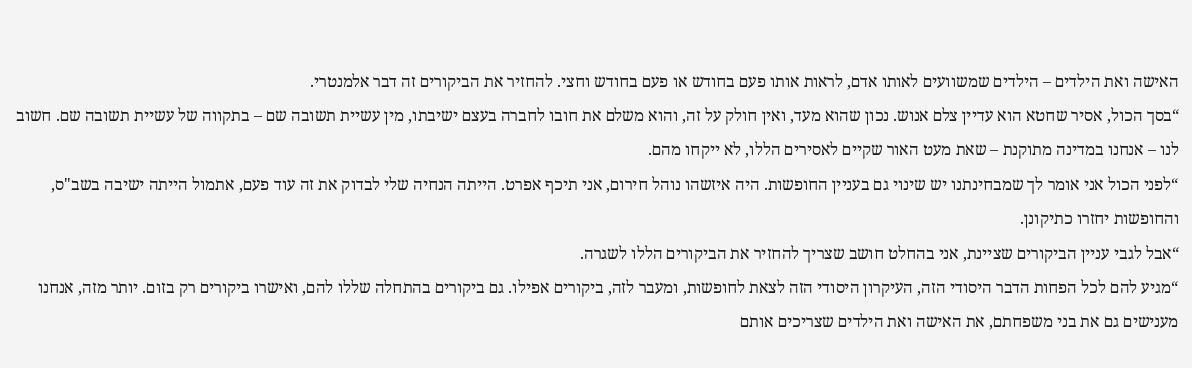האישה ואת הילדים – הילדים שמשוועים לאותו אדם, לראות אותו פעם בחודש או פעם בחודש וחצי. להחזיר את הביקורים זה דבר אלמנטרי.
“בסך הכול, אסיר שחטא הוא עדיין צלם אנוש. נכון שהוא מעד, ואין חולק על זה, והוא משלם את חובו לחברה בעצם ישיבתו, מין עשיית תשובה שם – בתקווה של עשיית תשובה שם. חשוב לנו – אנחנו במדינה מתוקנת – שאת מעט האור שקיים לאסירים הללו, לא ייקחו מהם.
“לפני הכול אני אומר לך שמבחינתנו יש שינוי גם בעניין החופשות. היה איזשהו נוהל חירום, אני תיכף אפרט. הייתה הנחיה שלי לבדוק את זה עוד פעם, אתמול הייתה ישיבה בשב"ס, והחופשות יחזרו כתיקונן.
“אבל לגבי עניין הביקורים שציינת, אני בהחלט חושב שצריך להחזיר את הביקורים הללו לשגרה.
“מגיע להם לכל הפחות הדבר היסודי הזה, העיקרון היסודי הזה לצאת לחופשות, ומעבר לזה, ביקורים אפילו. גם ביקורים בהתחלה שללו להם, ואישרו ביקורים רק בזום. יותר מזה, אנחנו מענישים גם את בני משפחתם, את האישה ואת הילדים שצריכים אותם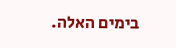בימים האלה.